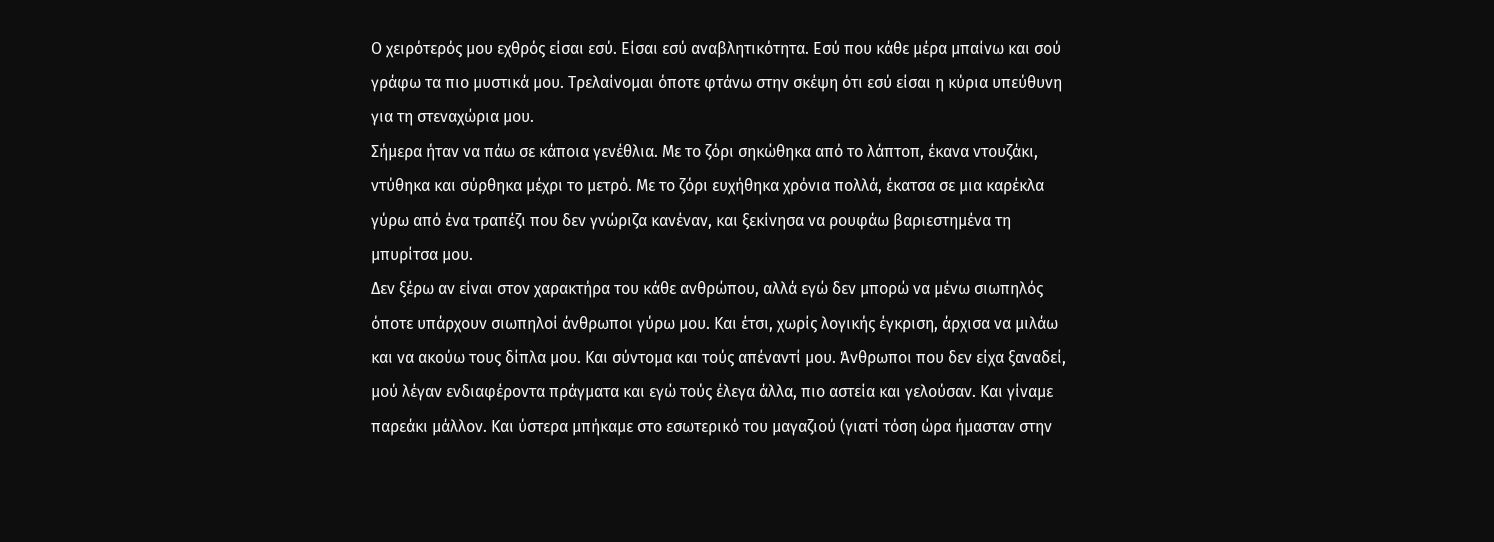Ο χειρότερός μου εχθρός είσαι εσύ. Είσαι εσύ αναβλητικότητα. Εσύ που κάθε μέρα μπαίνω και σού γράφω τα πιο μυστικά μου. Τρελαίνομαι όποτε φτάνω στην σκέψη ότι εσύ είσαι η κύρια υπεύθυνη για τη στεναχώρια μου.
Σήμερα ήταν να πάω σε κάποια γενέθλια. Με το ζόρι σηκώθηκα από το λάπτοπ, έκανα ντουζάκι, ντύθηκα και σύρθηκα μέχρι το μετρό. Με το ζόρι ευχήθηκα χρόνια πολλά, έκατσα σε μια καρέκλα γύρω από ένα τραπέζι που δεν γνώριζα κανέναν, και ξεκίνησα να ρουφάω βαριεστημένα τη μπυρίτσα μου.
Δεν ξέρω αν είναι στον χαρακτήρα του κάθε ανθρώπου, αλλά εγώ δεν μπορώ να μένω σιωπηλός όποτε υπάρχουν σιωπηλοί άνθρωποι γύρω μου. Και έτσι, χωρίς λογικής έγκριση, άρχισα να μιλάω και να ακούω τους δίπλα μου. Και σύντομα και τούς απέναντί μου. Άνθρωποι που δεν είχα ξαναδεί, μού λέγαν ενδιαφέροντα πράγματα και εγώ τούς έλεγα άλλα, πιο αστεία και γελούσαν. Και γίναμε παρεάκι μάλλον. Και ύστερα μπήκαμε στο εσωτερικό του μαγαζιού (γιατί τόση ώρα ήμασταν στην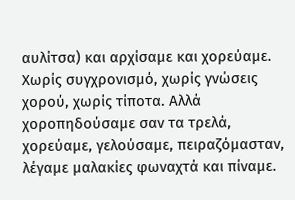αυλίτσα) και αρχίσαμε και χορεύαμε. Χωρίς συγχρονισμό, χωρίς γνώσεις χορού, χωρίς τίποτα. Αλλά χοροπηδούσαμε σαν τα τρελά, χορεύαμε, γελούσαμε, πειραζόμασταν, λέγαμε μαλακίες φωναχτά και πίναμε.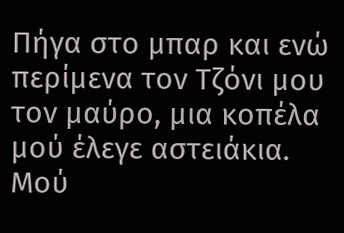Πήγα στο μπαρ και ενώ περίμενα τον Τζόνι μου τον μαύρο, μια κοπέλα μού έλεγε αστειάκια. Μού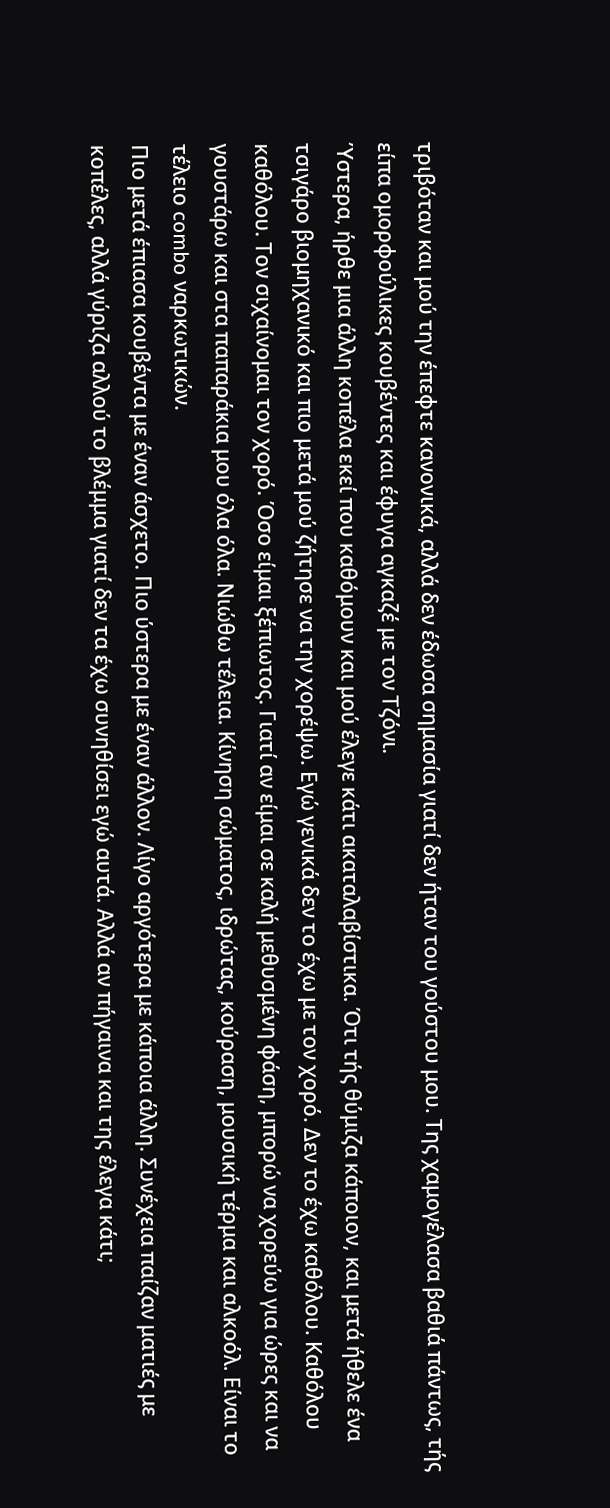τριβόταν και μού την έπεφτε κανονικά, αλλά δεν έδωσα σημασία γιατί δεν ήταν του γούστου μου. Της χαμογέλασα βαθιά πάντως, τής είπα ομορφούλικες κουβέντες και έφυγα αγκαζέ με τον Τζόνι.
Ύστερα, ήρθε μια άλλη κοπέλα εκεί που καθόμουν και μού έλεγε κάτι ακαταλαβίστικα. Ότι τής θύμιζα κάποιον, και μετά ήθελε ένα τσιγάρο βιομηχανικό και πιο μετά μού ζήτησε να την χορέψω. Εγώ γενικά δεν το έχω με τον χορό. Δεν το έχω καθόλου. Καθόλου καθόλου. Τον σιχαίνομαι τον χορό. Όσο είμαι ξέπιωτος. Γιατί αν είμαι σε καλή μεθυσμένη φάση, μπορώ να χορεύω για ώρες και να γουστάρω και στα παπαράκια μου όλα όλα. Νιώθω τέλεια. Κίνηση σώματος, ιδρώτας, κούραση, μουσική τέρμα και αλκοόλ. Είναι το τέλειο combo ναρκωτικών.
Πιο μετά έπιασα κουβέντα με έναν άσχετο. Πιο ύστερα με έναν άλλον. Λίγο αργότερα με κάποια άλλη. Συνέχεια παίζαν ματιές με κοπέλες, αλλά γύριζα αλλού το βλέμμα γιατί δεν τα έχω συνηθίσει εγώ αυτά. Αλλά αν πήγαινα και της έλεγα κάτι;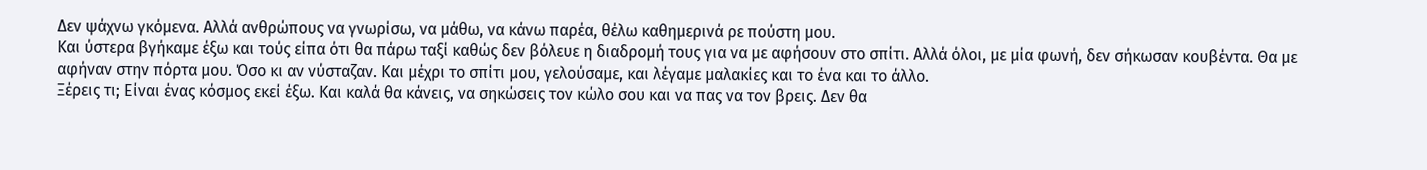Δεν ψάχνω γκόμενα. Αλλά ανθρώπους να γνωρίσω, να μάθω, να κάνω παρέα, θέλω καθημερινά ρε πούστη μου.
Και ύστερα βγήκαμε έξω και τούς είπα ότι θα πάρω ταξί καθώς δεν βόλευε η διαδρομή τους για να με αφήσουν στο σπίτι. Αλλά όλοι, με μία φωνή, δεν σήκωσαν κουβέντα. Θα με αφήναν στην πόρτα μου. Όσο κι αν νύσταζαν. Και μέχρι το σπίτι μου, γελούσαμε, και λέγαμε μαλακίες και το ένα και το άλλο.
Ξέρεις τι; Είναι ένας κόσμος εκεί έξω. Και καλά θα κάνεις, να σηκώσεις τον κώλο σου και να πας να τον βρεις. Δεν θα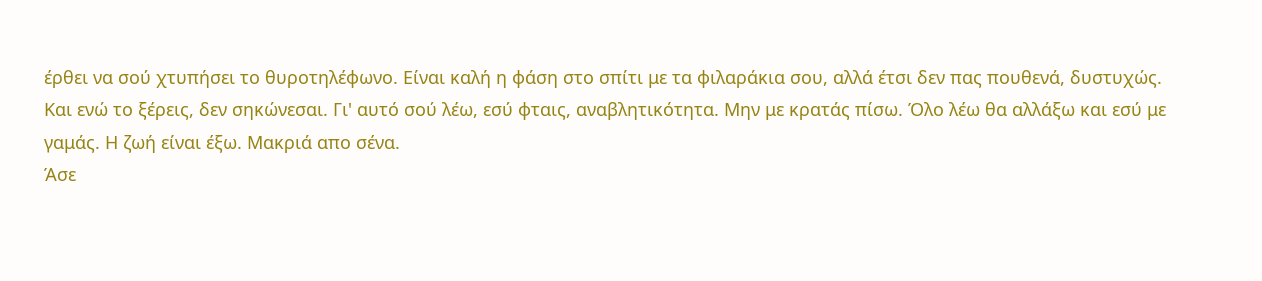έρθει να σού χτυπήσει το θυροτηλέφωνο. Είναι καλή η φάση στο σπίτι με τα φιλαράκια σου, αλλά έτσι δεν πας πουθενά, δυστυχώς. Και ενώ το ξέρεις, δεν σηκώνεσαι. Γι' αυτό σού λέω, εσύ φταις, αναβλητικότητα. Μην με κρατάς πίσω. Όλο λέω θα αλλάξω και εσύ με γαμάς. Η ζωή είναι έξω. Μακριά απο σένα.
Άσε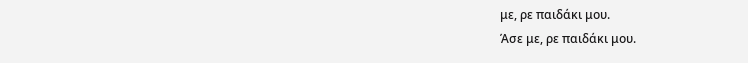με, ρε παιδάκι μου.
Άσε με, ρε παιδάκι μου.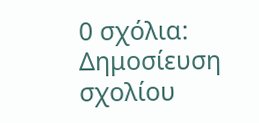0 σχόλια:
Δημοσίευση σχολίου